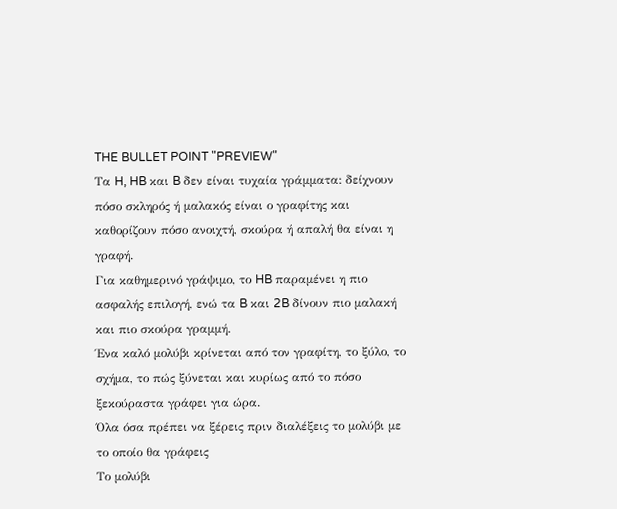THE BULLET POINT "PREVIEW"
Τα H, HB και B δεν είναι τυχαία γράμματα: δείχνουν πόσο σκληρός ή μαλακός είναι ο γραφίτης και καθορίζουν πόσο ανοιχτή, σκούρα ή απαλή θα είναι η γραφή.
Για καθημερινό γράψιμο, το HB παραμένει η πιο ασφαλής επιλογή, ενώ τα B και 2B δίνουν πιο μαλακή και πιο σκούρα γραμμή.
Ένα καλό μολύβι κρίνεται από τον γραφίτη, το ξύλο, το σχήμα, το πώς ξύνεται και κυρίως από το πόσο ξεκούραστα γράφει για ώρα.
Όλα όσα πρέπει να ξέρεις πριν διαλέξεις το μολύβι με το οποίο θα γράφεις
Το μολύβι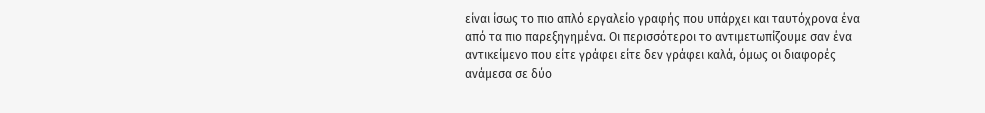είναι ίσως το πιο απλό εργαλείο γραφής που υπάρχει και ταυτόχρονα ένα από τα πιο παρεξηγημένα. Οι περισσότεροι το αντιμετωπίζουμε σαν ένα αντικείμενο που είτε γράφει είτε δεν γράφει καλά, όμως οι διαφορές ανάμεσα σε δύο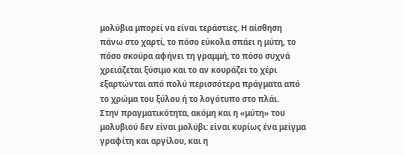μολύβια μπορεί να είναι τεράστιες. Η αίσθηση πάνω στο χαρτί, το πόσο εύκολα σπάει η μύτη, το πόσο σκούρα αφήνει τη γραμμή, το πόσο συχνά χρειάζεται ξύσιμο και το αν κουράζει το χέρι εξαρτώνται από πολύ περισσότερα πράγματα από το χρώμα του ξύλου ή το λογότυπο στο πλάι.
Στην πραγματικότητα, ακόμη και η «μύτη» του μολυβιού δεν είναι μολύβι: είναι κυρίως ένα μείγμα γραφίτη και αργίλου, και η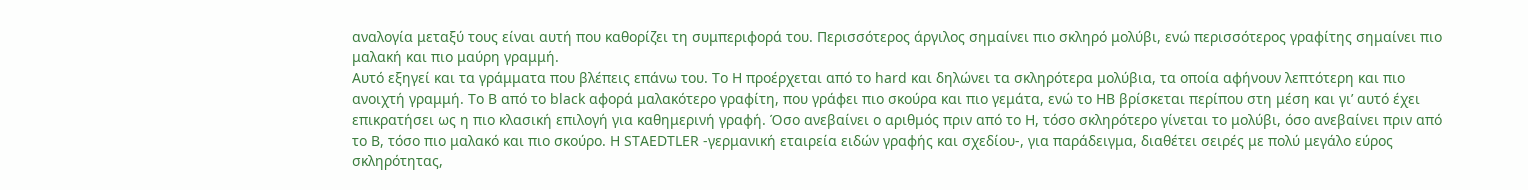αναλογία μεταξύ τους είναι αυτή που καθορίζει τη συμπεριφορά του. Περισσότερος άργιλος σημαίνει πιο σκληρό μολύβι, ενώ περισσότερος γραφίτης σημαίνει πιο μαλακή και πιο μαύρη γραμμή.
Αυτό εξηγεί και τα γράμματα που βλέπεις επάνω του. Το H προέρχεται από το hard και δηλώνει τα σκληρότερα μολύβια, τα οποία αφήνουν λεπτότερη και πιο ανοιχτή γραμμή. Το B από το black αφορά μαλακότερο γραφίτη, που γράφει πιο σκούρα και πιο γεμάτα, ενώ το HB βρίσκεται περίπου στη μέση και γι’ αυτό έχει επικρατήσει ως η πιο κλασική επιλογή για καθημερινή γραφή. Όσο ανεβαίνει ο αριθμός πριν από το H, τόσο σκληρότερο γίνεται το μολύβι, όσο ανεβαίνει πριν από το B, τόσο πιο μαλακό και πιο σκούρο. Η STAEDTLER -γερμανική εταιρεία ειδών γραφής και σχεδίου-, για παράδειγμα, διαθέτει σειρές με πολύ μεγάλο εύρος σκληρότητας,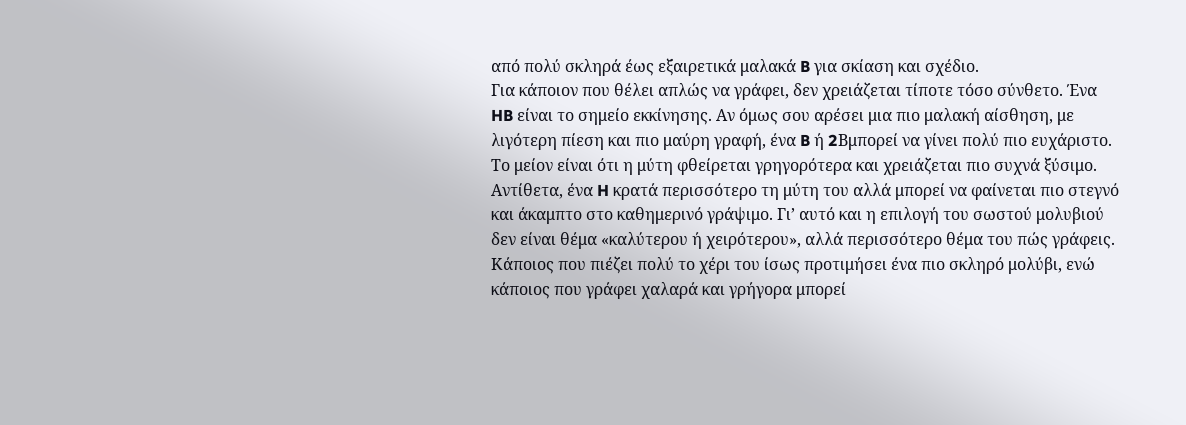από πολύ σκληρά έως εξαιρετικά μαλακά B για σκίαση και σχέδιο.
Για κάποιον που θέλει απλώς να γράφει, δεν χρειάζεται τίποτε τόσο σύνθετο. Ένα HB είναι το σημείο εκκίνησης. Αν όμως σου αρέσει μια πιο μαλακή αίσθηση, με λιγότερη πίεση και πιο μαύρη γραφή, ένα B ή 2Bμπορεί να γίνει πολύ πιο ευχάριστο. Το μείον είναι ότι η μύτη φθείρεται γρηγορότερα και χρειάζεται πιο συχνά ξύσιμο. Αντίθετα, ένα H κρατά περισσότερο τη μύτη του αλλά μπορεί να φαίνεται πιο στεγνό και άκαμπτο στο καθημερινό γράψιμο. Γι’ αυτό και η επιλογή του σωστού μολυβιού δεν είναι θέμα «καλύτερου ή χειρότερου», αλλά περισσότερο θέμα του πώς γράφεις. Κάποιος που πιέζει πολύ το χέρι του ίσως προτιμήσει ένα πιο σκληρό μολύβι, ενώ κάποιος που γράφει χαλαρά και γρήγορα μπορεί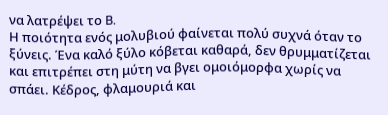να λατρέψει το B.
Η ποιότητα ενός μολυβιού φαίνεται πολύ συχνά όταν το ξύνεις. Ένα καλό ξύλο κόβεται καθαρά, δεν θρυμματίζεται και επιτρέπει στη μύτη να βγει ομοιόμορφα χωρίς να σπάει. Κέδρος, φλαμουριά και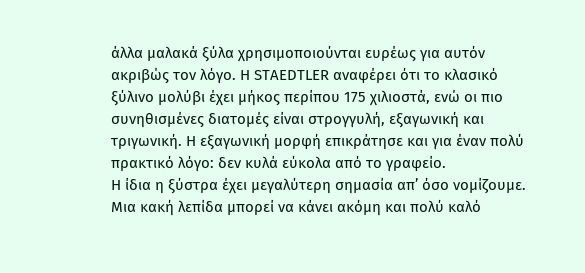άλλα μαλακά ξύλα χρησιμοποιούνται ευρέως για αυτόν ακριβώς τον λόγο. Η STAEDTLER αναφέρει ότι το κλασικό ξύλινο μολύβι έχει μήκος περίπου 175 χιλιοστά, ενώ οι πιο συνηθισμένες διατομές είναι στρογγυλή, εξαγωνική και τριγωνική. Η εξαγωνική μορφή επικράτησε και για έναν πολύ πρακτικό λόγο: δεν κυλά εύκολα από το γραφείο.
Η ίδια η ξύστρα έχει μεγαλύτερη σημασία απ’ όσο νομίζουμε. Μια κακή λεπίδα μπορεί να κάνει ακόμη και πολύ καλό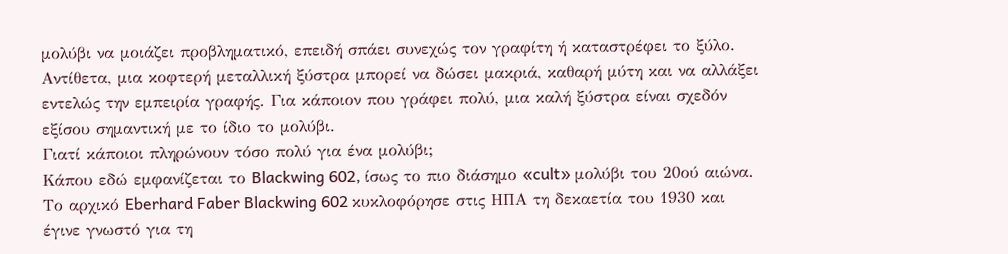μολύβι να μοιάζει προβληματικό, επειδή σπάει συνεχώς τον γραφίτη ή καταστρέφει το ξύλο. Αντίθετα, μια κοφτερή μεταλλική ξύστρα μπορεί να δώσει μακριά, καθαρή μύτη και να αλλάξει εντελώς την εμπειρία γραφής. Για κάποιον που γράφει πολύ, μια καλή ξύστρα είναι σχεδόν εξίσου σημαντική με το ίδιο το μολύβι.
Γιατί κάποιοι πληρώνουν τόσο πολύ για ένα μολύβι;
Κάπου εδώ εμφανίζεται το Blackwing 602, ίσως το πιο διάσημο «cult» μολύβι του 20ού αιώνα. Το αρχικό Eberhard Faber Blackwing 602 κυκλοφόρησε στις ΗΠΑ τη δεκαετία του 1930 και έγινε γνωστό για τη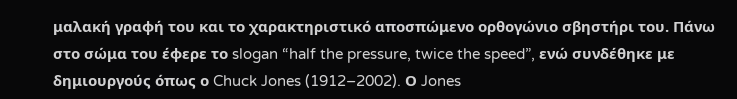μαλακή γραφή του και το χαρακτηριστικό αποσπώμενο ορθογώνιο σβηστήρι του. Πάνω στο σώμα του έφερε το slogan “half the pressure, twice the speed”, ενώ συνδέθηκε με δημιουργούς όπως ο Chuck Jones (1912–2002). Ο Jones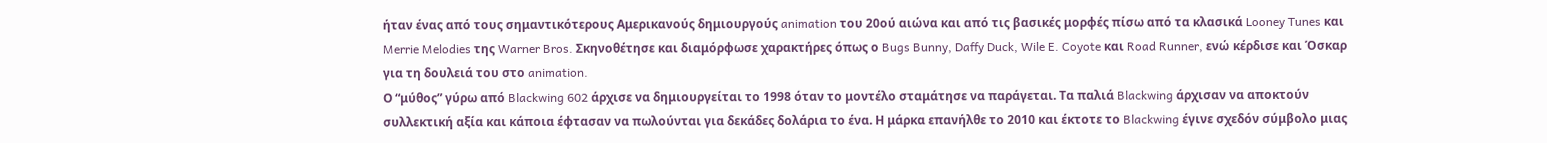ήταν ένας από τους σημαντικότερους Αμερικανούς δημιουργούς animation του 20ού αιώνα και από τις βασικές μορφές πίσω από τα κλασικά Looney Tunes και Merrie Melodies της Warner Bros. Σκηνοθέτησε και διαμόρφωσε χαρακτήρες όπως ο Bugs Bunny, Daffy Duck, Wile E. Coyote και Road Runner, ενώ κέρδισε και Όσκαρ για τη δουλειά του στο animation.
Ο “μύθος” γύρω από Blackwing 602 άρχισε να δημιουργείται το 1998 όταν το μοντέλο σταμάτησε να παράγεται. Τα παλιά Blackwing άρχισαν να αποκτούν συλλεκτική αξία και κάποια έφτασαν να πωλούνται για δεκάδες δολάρια το ένα. Η μάρκα επανήλθε το 2010 και έκτοτε το Blackwing έγινε σχεδόν σύμβολο μιας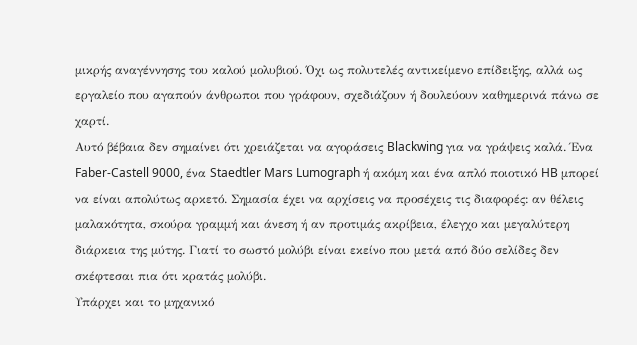μικρής αναγέννησης του καλού μολυβιού. Όχι ως πολυτελές αντικείμενο επίδειξης, αλλά ως εργαλείο που αγαπούν άνθρωποι που γράφουν, σχεδιάζουν ή δουλεύουν καθημερινά πάνω σε χαρτί.
Αυτό βέβαια δεν σημαίνει ότι χρειάζεται να αγοράσεις Blackwing για να γράψεις καλά. Ένα Faber-Castell 9000, ένα Staedtler Mars Lumograph ή ακόμη και ένα απλό ποιοτικό HB μπορεί να είναι απολύτως αρκετό. Σημασία έχει να αρχίσεις να προσέχεις τις διαφορές: αν θέλεις μαλακότητα, σκούρα γραμμή και άνεση ή αν προτιμάς ακρίβεια, έλεγχο και μεγαλύτερη διάρκεια της μύτης. Γιατί το σωστό μολύβι είναι εκείνο που μετά από δύο σελίδες δεν σκέφτεσαι πια ότι κρατάς μολύβι.
Υπάρχει και το μηχανικό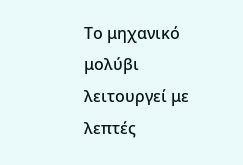Το μηχανικό μολύβι λειτουργεί με λεπτές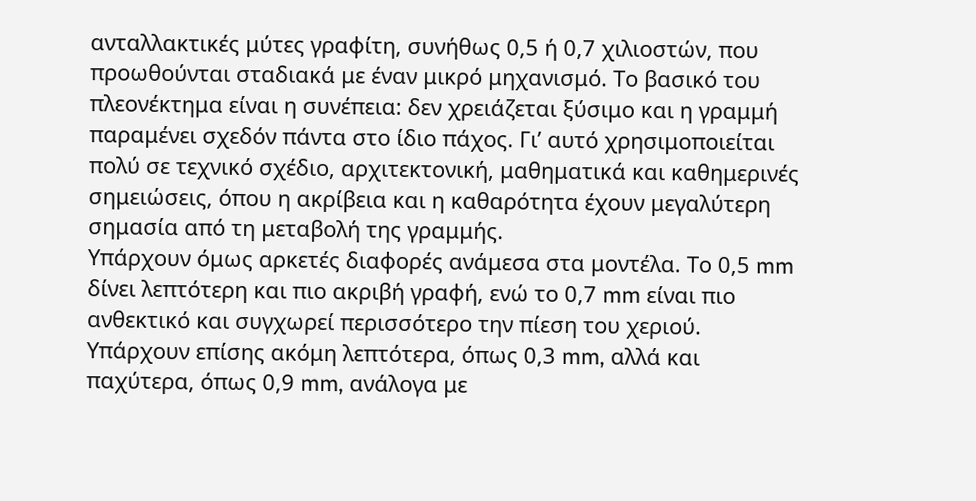ανταλλακτικές μύτες γραφίτη, συνήθως 0,5 ή 0,7 χιλιοστών, που προωθούνται σταδιακά με έναν μικρό μηχανισμό. Το βασικό του πλεονέκτημα είναι η συνέπεια: δεν χρειάζεται ξύσιμο και η γραμμή παραμένει σχεδόν πάντα στο ίδιο πάχος. Γι’ αυτό χρησιμοποιείται πολύ σε τεχνικό σχέδιο, αρχιτεκτονική, μαθηματικά και καθημερινές σημειώσεις, όπου η ακρίβεια και η καθαρότητα έχουν μεγαλύτερη σημασία από τη μεταβολή της γραμμής.
Υπάρχουν όμως αρκετές διαφορές ανάμεσα στα μοντέλα. Το 0,5 mm δίνει λεπτότερη και πιο ακριβή γραφή, ενώ το 0,7 mm είναι πιο ανθεκτικό και συγχωρεί περισσότερο την πίεση του χεριού. Υπάρχουν επίσης ακόμη λεπτότερα, όπως 0,3 mm, αλλά και παχύτερα, όπως 0,9 mm, ανάλογα με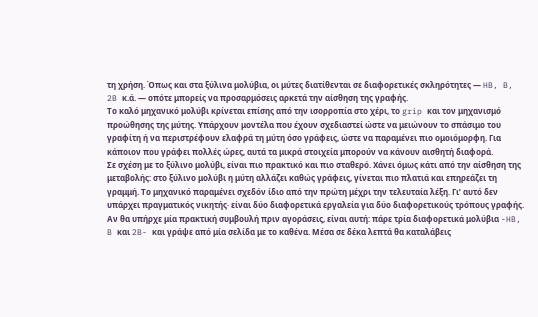τη χρήση. Όπως και στα ξύλινα μολύβια, οι μύτες διατίθενται σε διαφορετικές σκληρότητες — HB, B, 2B κ.ά. — οπότε μπορείς να προσαρμόσεις αρκετά την αίσθηση της γραφής.
Το καλό μηχανικό μολύβι κρίνεται επίσης από την ισορροπία στο χέρι, το grip και τον μηχανισμό προώθησης της μύτης. Υπάρχουν μοντέλα που έχουν σχεδιαστεί ώστε να μειώνουν το σπάσιμο του γραφίτη ή να περιστρέφουν ελαφρά τη μύτη όσο γράφεις, ώστε να παραμένει πιο ομοιόμορφη. Για κάποιον που γράφει πολλές ώρες, αυτά τα μικρά στοιχεία μπορούν να κάνουν αισθητή διαφορά.
Σε σχέση με το ξύλινο μολύβι, είναι πιο πρακτικό και πιο σταθερό. Χάνει όμως κάτι από την αίσθηση της μεταβολής: στο ξύλινο μολύβι η μύτη αλλάζει καθώς γράφεις, γίνεται πιο πλατιά και επηρεάζει τη γραμμή. Το μηχανικό παραμένει σχεδόν ίδιο από την πρώτη μέχρι την τελευταία λέξη. Γι’ αυτό δεν υπάρχει πραγματικός νικητής· είναι δύο διαφορετικά εργαλεία για δύο διαφορετικούς τρόπους γραφής.
Αν θα υπήρχε μία πρακτική συμβουλή πριν αγοράσεις, είναι αυτή: πάρε τρία διαφορετικά μολύβια -HB, B και 2B- και γράψε από μία σελίδα με το καθένα. Μέσα σε δέκα λεπτά θα καταλάβεις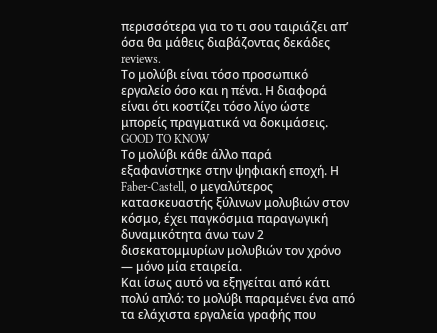περισσότερα για το τι σου ταιριάζει απ’ όσα θα μάθεις διαβάζοντας δεκάδες reviews.
Το μολύβι είναι τόσο προσωπικό εργαλείο όσο και η πένα. Η διαφορά είναι ότι κοστίζει τόσο λίγο ώστε μπορείς πραγματικά να δοκιμάσεις.
GOOD TO KNOW
Το μολύβι κάθε άλλο παρά εξαφανίστηκε στην ψηφιακή εποχή. Η Faber-Castell, ο μεγαλύτερος κατασκευαστής ξύλινων μολυβιών στον κόσμο, έχει παγκόσμια παραγωγική δυναμικότητα άνω των 2 δισεκατομμυρίων μολυβιών τον χρόνο — μόνο μία εταιρεία.
Και ίσως αυτό να εξηγείται από κάτι πολύ απλό: το μολύβι παραμένει ένα από τα ελάχιστα εργαλεία γραφής που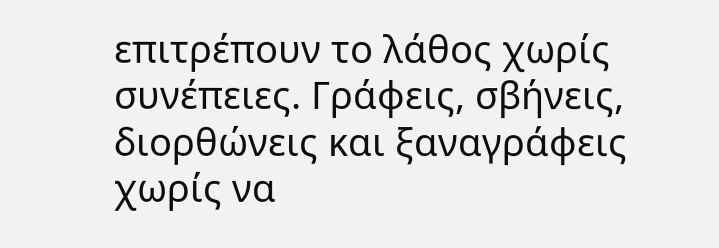επιτρέπουν το λάθος χωρίς συνέπειες. Γράφεις, σβήνεις, διορθώνεις και ξαναγράφεις χωρίς να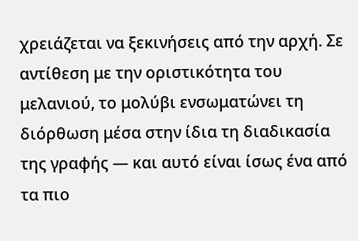χρειάζεται να ξεκινήσεις από την αρχή. Σε αντίθεση με την οριστικότητα του μελανιού, το μολύβι ενσωματώνει τη διόρθωση μέσα στην ίδια τη διαδικασία της γραφής — και αυτό είναι ίσως ένα από τα πιο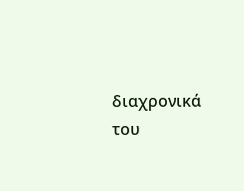διαχρονικά του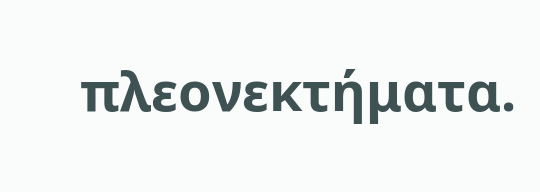πλεονεκτήματα.